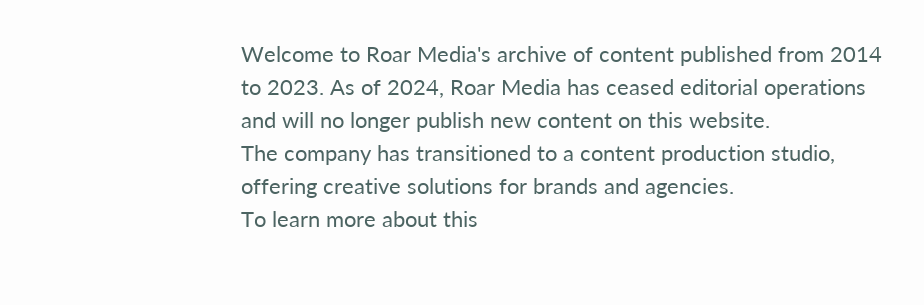Welcome to Roar Media's archive of content published from 2014 to 2023. As of 2024, Roar Media has ceased editorial operations and will no longer publish new content on this website.
The company has transitioned to a content production studio, offering creative solutions for brands and agencies.
To learn more about this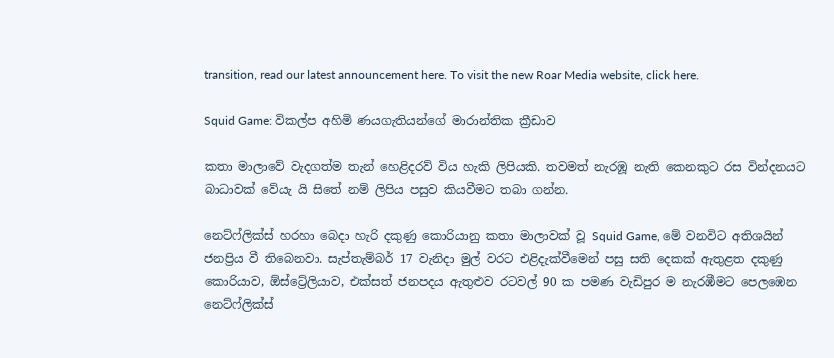transition, read our latest announcement here. To visit the new Roar Media website, click here.

Squid Game: විකල්ප අහිමි ණයගැතියන්ගේ මාරාන්තික ක්‍රීඩාව

කතා මාලාවේ වැදගත්ම තැන් හෙළිදරව් විය හැකි ලිපියකි. තවමත් නැරඹූ නැති කෙනකුට රස වින්දනයට බාධාවක් වේයැ යි සිතේ නම් ලිපිය පසුව කියවීමට තබා ගන්න.

නෙට්ෆ්ලික්ස් හරහා බෙදා හැරි දකුණු කොරියානු කතා මාලාවක් වූ Squid Game, මේ වනවිට අතිශයින් ජනප්‍රිය වී තිබෙනවා. සැප්තැම්බර් 17 වැනිදා මුල් වරට එළිදැක්වීමෙන් පසු සති දෙකක් ඇතුළත දකුණු කොරියාව, ඕස්ට්‍රේලියාව, එක්සත් ජනපදය ඇතුළුව රටවල් 90 ක පමණ වැඩිපුර ම නැරඹීමට පෙලඹෙන නෙට්ෆ්ලික්ස්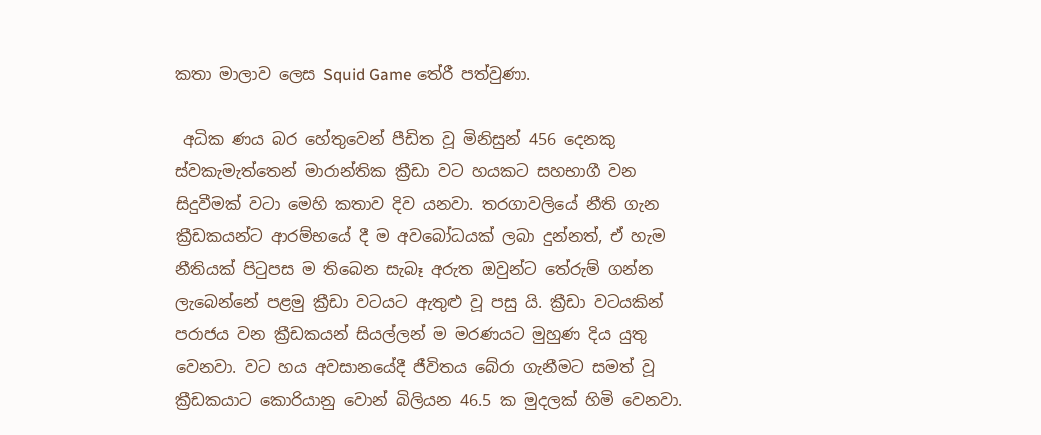කතා මාලාව ලෙස Squid Game තේරී පත්වුණා.

 අධික ණය බර හේතුවෙන් පීඩිත වූ මිනිසුන් 456 දෙනකු ස්වකැමැත්තෙන් මාරාන්තික ක්‍රීඩා වට හයකට සහභාගී වන සිදුවීමක් වටා මෙහි කතාව දිව යනවා. තරගාවලියේ නීති ගැන ක්‍රීඩකයන්ට ආරම්භයේ දී ම අවබෝධයක් ලබා දුන්නත්, ඒ හැම නීතියක් පිටුපස ම තිබෙන සැබෑ අරුත ඔවුන්ට තේරුම් ගන්න ලැබෙන්නේ පළමු ක්‍රීඩා වටයට ඇතුළු වූ පසු යි. ක්‍රීඩා වටයකින් පරාජය වන ක්‍රීඩකයන් සියල්ලන් ම මරණයට මුහුණ දිය යුතු වෙනවා. වට හය අවසානයේදී ජීවිතය බේරා ගැනීමට සමත් වූ ක්‍රීඩකයාට කොරියානු වොන් බිලියන 46.5 ක මුදලක් හිමි වෙනවා.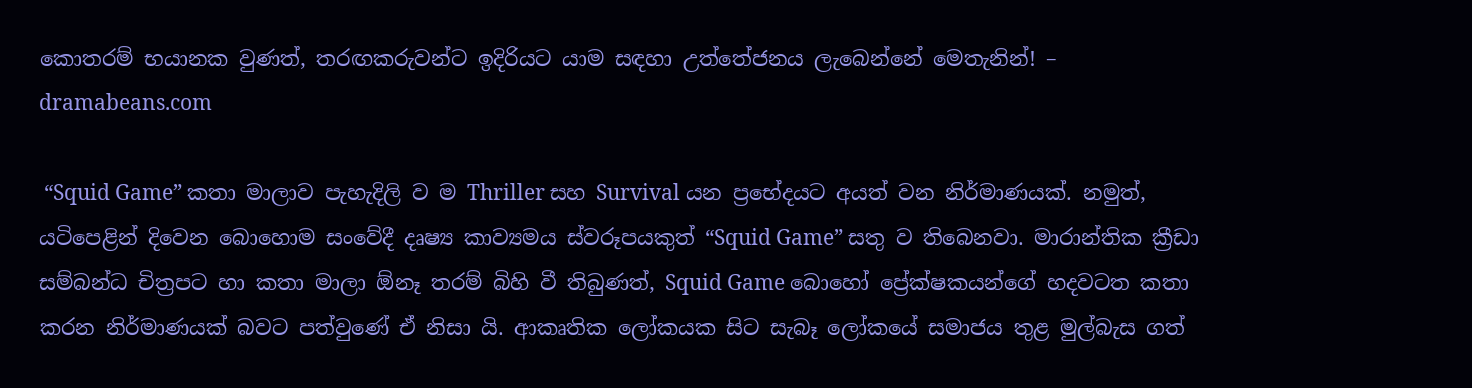කොතරම් භයානක වුණත්, තරඟකරුවන්ට ඉදිරියට යාම සඳහා උත්තේජනය ලැබෙන්නේ මෙතැනින්! – dramabeans.com

 “Squid Game” කතා මාලාව පැහැදිලි ව ම Thriller සහ Survival යන ප්‍රභේදයට අයත් වන නිර්මාණයක්. නමුත්, යටිපෙළින් දිවෙන බොහොම සංවේදී දෘෂ්‍ය කාව්‍යමය ස්වරූපයකුත් “Squid Game” සතු ව තිබෙනවා. මාරාන්තික ක්‍රීඩා සම්බන්ධ චිත්‍රපට හා කතා මාලා ඕනෑ තරම් බිහි වී තිබුණත්, Squid Game බොහෝ ප්‍රේක්ෂකයන්ගේ හදවටත කතා කරන නිර්මාණයක් බවට පත්වුණේ ඒ නිසා යි. ආකෘතික ලෝකයක සිට සැබෑ ලෝකයේ සමාජය තුළ මුල්බැස ගත්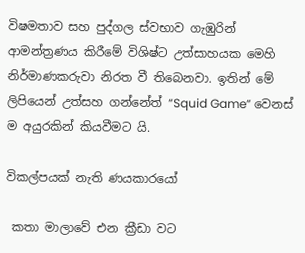විෂමතාව සහ පුද්ගල ස්වභාව ගැඹුරින් ආමන්ත්‍රණය කිරීමේ විශිෂ්ට උත්සාහයක මෙහි නිර්මාණකරුවා නිරත වී තිබෙනවා. ඉතින් මේ ලිපියෙන් උත්සහ ගන්නේත් “Squid Game” වෙනස් ම අයුරකින් කියවීමට යි.

විකල්පයක් නැති ණයකාරයෝ

 කතා මාලාවේ එන ක්‍රීඩා වට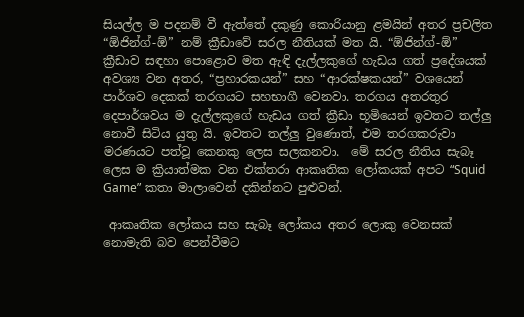සියල්ල ම පදනම් වී ඇත්තේ දකුණු කොරියානු ළමයින් අතර ප්‍රචලිත “ඕජින්ග්-ඕ” නම් ක්‍රීඩාවේ සරල නීතියක් මත යි. “ඕජින්ග්-ඕ” ක්‍රීඩාව සඳහා පොළොව මත ඇඳි දැල්ලකුගේ හැඩය ගත් ප්‍රදේශයක් අවශ්‍ය වන අතර, “ප්‍රහාරකයන්” සහ “ආරක්ෂකයන්” වශයෙන් පාර්ශව දෙකක් තරගයට සහභාගී වෙනවා. තරගය අතරතුර දෙපාර්ශවය ම දැල්ලකුගේ හැඩය ගත් ක්‍රීඩා භූමියෙන් ඉවතට තල්ලු නොවී සිටිය යුතු යි. ඉවතට තල්ලු වුණොත්, එම තරගකරුවා මරණයට පත්වූ කෙනකු ලෙස සලකනවා.  මේ සරල නීතිය සැබෑ ලෙස ම ක්‍රියාත්මක වන එක්තරා ආකෘතික ලෝකයක් අපට “Squid Game” කතා මාලාවෙන් දකින්නට පුළුවන්.

 ආකෘතික ලෝකය සහ සැබෑ ලෝකය අතර ලොකු වෙනසක් නොමැති බව පෙන්වීමට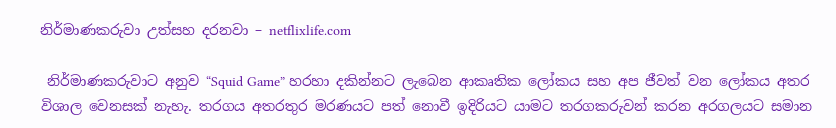නිර්මාණකරුවා උත්සහ දරනවා – netflixlife.com

 නිර්මාණකරුවාට අනුව “Squid Game” හරහා දකින්නට ලැබෙන ආකෘතික ලෝකය සහ අප ජීවත් වන ලෝකය අතර විශාල වෙනසක් නැහැ. තරගය අතරතුර මරණයට පත් නොවී ඉදිරියට යාමට තරගකරුවන් කරන අරගලයට සමාන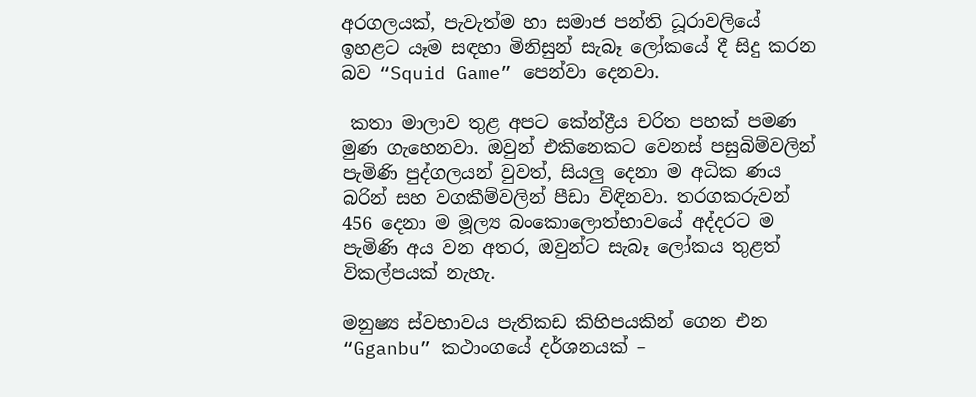අරගලයක්, පැවැත්ම හා සමාජ පන්ති ධූරාවලියේ ඉහළට යෑම සඳහා මිනිසුන් සැබෑ ලෝකයේ දී සිදු කරන බව “Squid Game” පෙන්වා දෙනවා.

 කතා මාලාව තුළ අපට කේන්ද්‍රීය චරිත පහක් පමණ මුණ ගැහෙනවා. ඔවුන් එකිනෙකට වෙනස් පසුබිම්වලින් පැමිණි පුද්ගලයන් වුවත්, සියලු දෙනා ම අධික ණය බරින් සහ වගකීම්වලින් පීඩා විඳිනවා. තරගකරුවන් 456 දෙනා ම මූල්‍ය බංකොලොත්භාවයේ අද්දරට ම පැමිණි අය වන අතර, ඔවුන්ට සැබෑ ලෝකය තුළත් විකල්පයක් නැහැ.

මනුෂ්‍ය ස්වභාවය පැතිකඩ කිහිපයකින් ගෙන එන “Gganbu” කථාංගයේ දර්ශනයක් –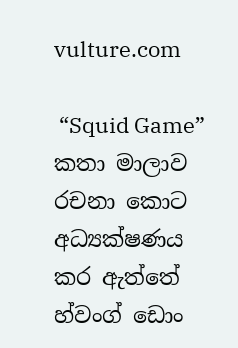vulture.com

 “Squid Game” කතා මාලාව රචනා කොට අධ්‍යක්ෂණය කර ඇත්තේ හ්වංග් ඩොං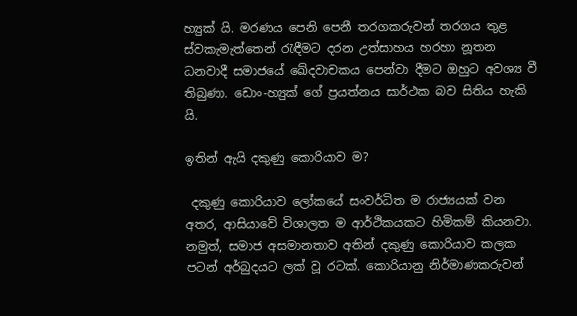හ්‍යුක් යි. මරණය පෙනි පෙනී තරගකරුවන් තරගය තුළ ස්වකැමැත්තෙන් රැඳීමට දරන උත්සාහය හරහා නූතන ධනවාදී සමාජයේ ඛේදවාචකය පෙන්වා දීමට ඔහුට අවශ්‍ය වී තිබුණා. ඩොං-හ්‍යුක් ගේ ප්‍රයත්නය සාර්ථක බව සිතිය හැකි යි.

ඉතින් ඇයි දකුණු කොරියාව ම?

 දකුණු කොරියාව ලෝකයේ සංවර්ධිත ම රාජ්‍යයක් වන අතර, ආසියාවේ විශාලත ම ආර්ථිකයකට හිමිකම් කියනවා. නමුත්, සමාජ අසමානතාව අතින් දකුණු කොරියාව කලක පටන් අර්බුදයට ලක් වූ රටක්. කොරියානු නිර්මාණකරුවන්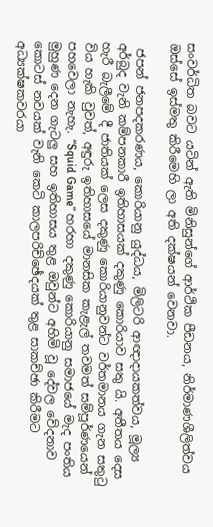සංවර්ධිත බවට යටින් ඇති මිනිසුන්ගේ ආර්ථික පීඩනය, නිර්මාණශීලිත්වය ඔස්සේ ඉස්මතු කිරීමෙහි ලා අති දක්ෂයන් වෙනවා.

 ජපන් ජනපදකරණය, කොරියානු යුද්ධය, මිලිටරි ආඥාදායකත්වය, මූල්‍ය අර්බුද වැනි කම්පනකාරී ඉතිහාසයක් දකුණු කොරියාව සතු යි. අතීතය දෙස හැරී බැලීමේ දී ජාතියක් ලෙස දකුණු කොරියානුවන්ට වර්තමානය ගැන සතුටු විය හැකි වුවත්, අඳුරු ඉතිහාසයේ මානසික කැළැල් තවමත් සම්පූර්ණයෙන් පහවෙලා නැහැ. “Squid Game” හරහා දකුණු කොරියානු සමාජයේ මැද පංතිය මුහුණ දෙන ගැටලු සහ ඉතිහාසය තුළ ඔවුන්ට අහිමි වූ දේවල වේදනාව කොටස් නවයක් වැනි කෙටි කාලපරිච්ඡේදයක් තුළ සාකච්ඡා කිරීමට අධ්‍යක්ෂකවරයා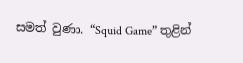සමත් වුණා. “Squid Game” තුළින්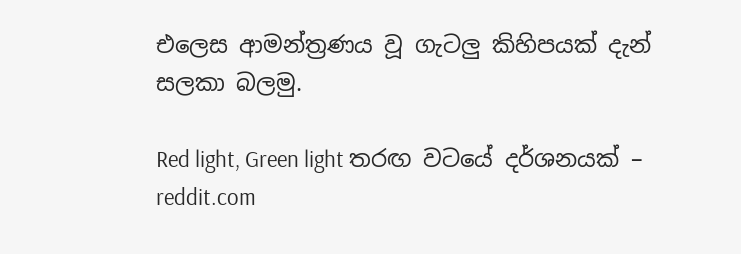එලෙස ආමන්ත්‍රණය වූ ගැටලු කිහිපයක් දැන් සලකා බලමු.

Red light, Green light තරඟ වටයේ දර්ශනයක් – reddit.com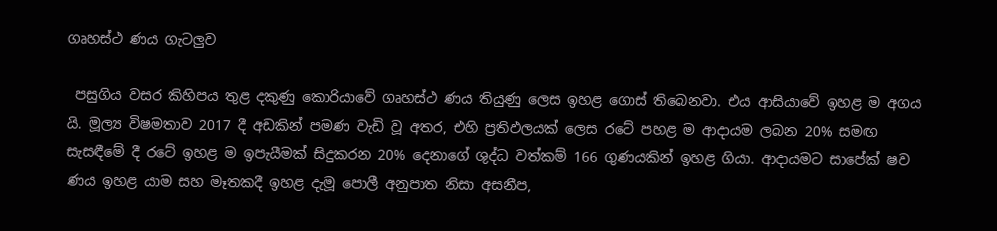ගෘහස්ථ ණය ගැටලුව

 පසුගිය වසර කිහිපය තුළ දකුණු කොරියාවේ ගෘහස්ථ ණය තියුණු ලෙස ඉහළ ගොස් තිබෙනවා. එය ආසියාවේ ඉහළ ම අගය යි. මූල්‍ය විෂමතාව 2017 දී අඩකින් පමණ වැඩි වූ අතර, එහි ප්‍රතිඵලයක් ලෙස රටේ පහළ ම ආදායම ලබන 20% සමඟ සැසඳීමේ දී රටේ ඉහළ ම ඉපැයීමක් සිදුකරන 20% දෙනාගේ ශුද්ධ වත්කම් 166 ගුණයකින් ඉහළ ගියා. ආදායමට සාපේක්‍ ෂව ණය ඉහළ යාම සහ මෑතකදී ඉහළ දැමූ පොලී අනුපාත නිසා අසනීප,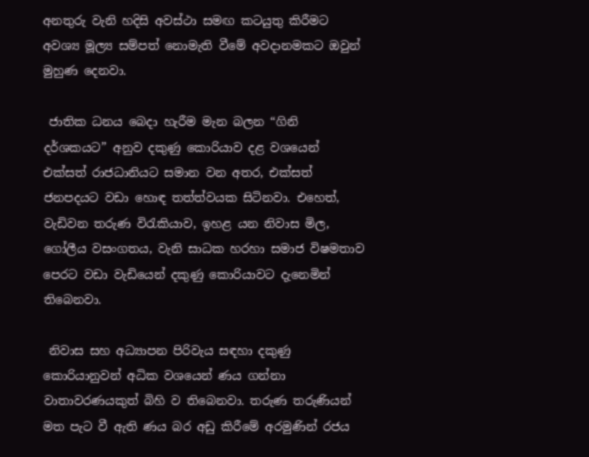අනතුරු වැනි හදිසි අවස්ථා සමඟ කටයුතු කිරීමට අවශ්‍ය මූල්‍ය සම්පත් නොමැති වීමේ අවදානමකට ඔවුන් මුහුණ දෙනවා.

 ජාතික ධනය බෙදා හැරීම මැන බලන “ගිනි දර්ශකයට” අනුව දකුණු කොරියාව දළ වශයෙන් එක්සත් රාජධානියට සමාන වන අතර, එක්සත් ජනපදයට වඩා හොඳ තත්ත්වයක සිටිනවා. එහෙත්, වැඩිවන තරුණ විරැකියාව, ඉහළ යන නිවාස මිල, ගෝලීය වසංගතය, වැනි සාධක හරහා සමාජ විෂමතාව පෙරට වඩා වැඩියෙන් දකුණු කොරියාවට දැනෙමින් තිබෙනවා.

 නිවාස සහ අධ්‍යාපන පිරිවැය සඳහා දකුණු කොරියානුවන් අධික වශයෙන් ණය ගන්නා වාතාවරණයකුත් බිහි ව තිබෙනවා. තරුණ තරුණියන් මත පැට වී ඇති ණය බර අඩු කිරීමේ අරමුණින් රජය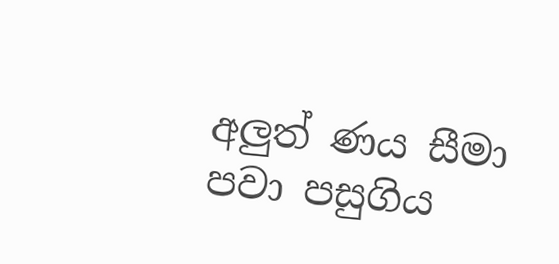අලුත් ණය සීමා පවා පසුගිය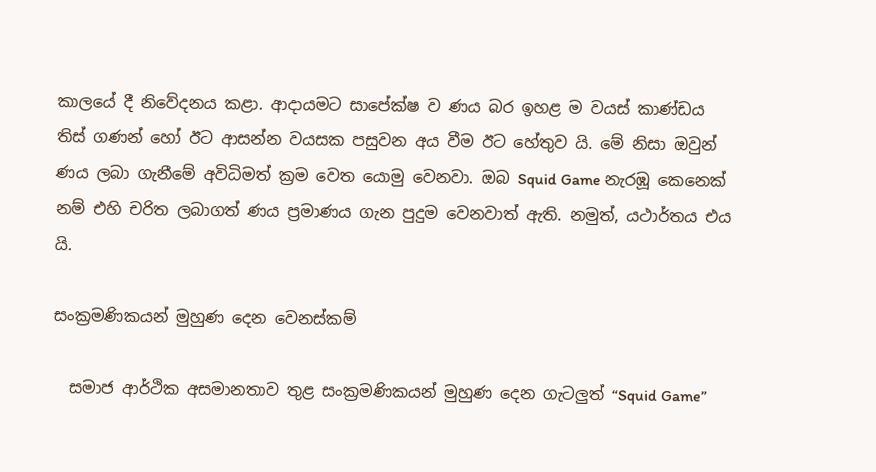කාලයේ දී නිවේදනය කළා. ආදායමට සාපේක්ෂ ව ණය බර ඉහළ ම වයස් කාණ්ඩය තිස් ගණන් හෝ ඊට ආසන්න වයසක පසුවන අය වීම ඊට හේතුව යි. මේ නිසා ඔවුන් ණය ලබා ගැනීමේ අවිධිමත් ක්‍රම වෙත යොමු වෙනවා. ඔබ Squid Game නැරඹූ කෙනෙක් නම් එහි චරිත ලබාගත් ණය ප්‍රමාණය ගැන පුදුම වෙනවාත් ඇති. නමුත්, යථාර්තය එය යි.

සංක්‍රමණිකයන් මුහුණ දෙන වෙනස්කම්

  සමාජ ආර්ථික අසමානතාව තුළ සංක්‍රමණිකයන් මුහුණ දෙන ගැටලුත් “Squid Game”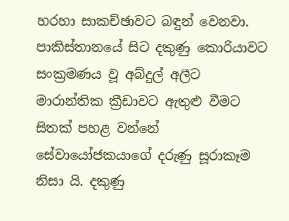හරහා සාකච්ඡාවට බඳුන් වෙනවා. පාකිස්තානයේ සිට දකුණු කොරියාවට සංක්‍රමණය වූ අබ්දුල් අලීට මාරාන්තික ක්‍රීඩාවට ඇතුළු වීමට සිතක් පහළ වන්නේ සේවායෝජකයාගේ දරුණු සූරාකෑම නිසා යි. දකුණු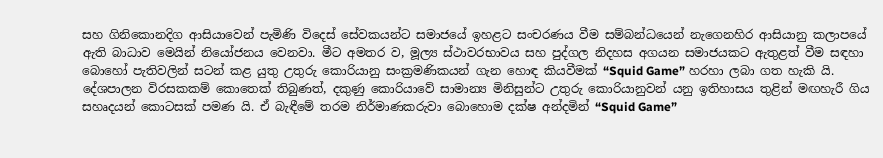සහ ගිනිකොනදිග ආසියාවෙන් පැමිණි විදෙස් සේවකයන්ට සමාජයේ ඉහළට සංචරණය වීම සම්බන්ධයෙන් නැගෙනහිර ආසියානු කලාපයේ ඇති බාධාව මෙයින් නියෝජනය වෙනවා. මීට අමතර ව, මූල්‍ය ස්ථාවරභාවය සහ පුද්ගල නිදහස අගයන සමාජයකට ඇතුළත් වීම සඳහා බොහෝ පැතිවලින් සටන් කළ යුතු උතුරු කොරියානු සංක්‍රමණිකයන් ගැන හොඳ කියවීමක් “Squid Game” හරහා ලබා ගත හැකි යි. දේශපාලන විරසකකම් කොතෙක් තිබුණත්, දකුණු කොරියාවේ සාමාන්‍ය මිනිසුන්ට උතුරු කොරියානුවන් යනු ඉතිහාසය තුළින් මඟහැරී ගිය සහෘදයන් කොටසක් පමණ යි. ඒ බැඳීමේ තරම නිර්මාණකරුවා බොහොම දක්ෂ අන්දමින් “Squid Game”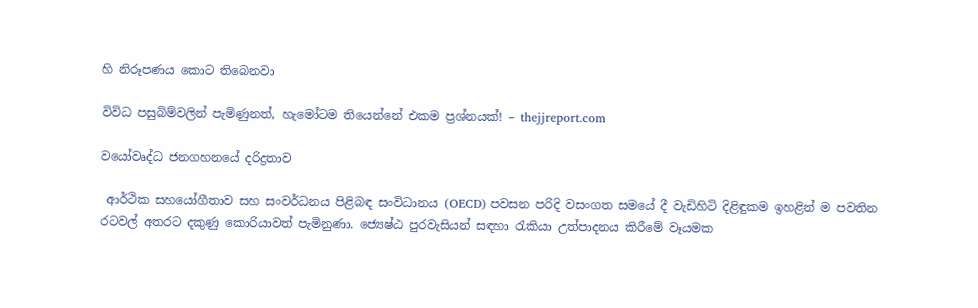හි නිරූපණය කොට තිබෙනවා

විවිධ පසුබිම්වලින් පැමිණුනත්, හැමෝටම තියෙන්නේ එකම ප්‍රශ්නයක්! – thejjreport.com

වයෝවෘද්ධ ජනගහනයේ දරිද්‍රතාව

 ආර්ථික සහයෝගීතාව සහ සංවර්ධනය පිළිබඳ සංවිධානය (OECD) පවසන පරිදි වසංගත සමයේ දී වැඩිහිටි දිළිඳුකම ඉහළින් ම පවතින රටවල් අතරට දකුණු කොරියාවත් පැමිනුණා. ජ්‍යෙෂ්ඨ පුරවැසියන් සඳහා රැකියා උත්පාදනය කිරීමේ වෑයමක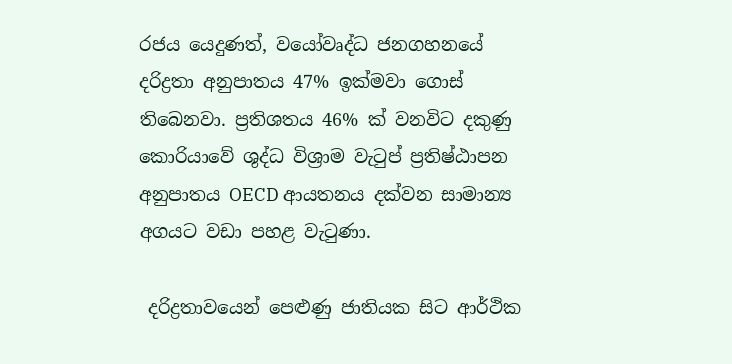රජය යෙදුණත්, වයෝවෘද්ධ ජනගහනයේ දරිද්‍රතා අනුපාතය 47% ඉක්මවා ගොස් තිබෙනවා. ප්‍රතිශතය 46% ක් වනවිට දකුණු කොරියාවේ ශුද්ධ විශ්‍රාම වැටුප් ප්‍රතිෂ්ඨාපන අනුපාතය OECD ආයතනය දක්වන සාමාන්‍ය අගයට වඩා පහළ වැටුණා.

 දරිද්‍රතාවයෙන් පෙළුණු ජාතියක සිට ආර්ථික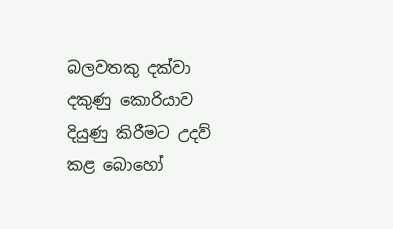බලවතකු දක්වා දකුණු කොරියාව දියුණු කිරීමට උදව් කළ බොහෝ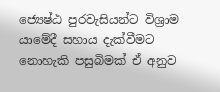ජ්‍යෙෂ්ඨ පුරවැසියන්ට විශ්‍රාම යාමේදී සහාය දැක්වීමට නොහැකි පසුබිමක් ඒ අනුව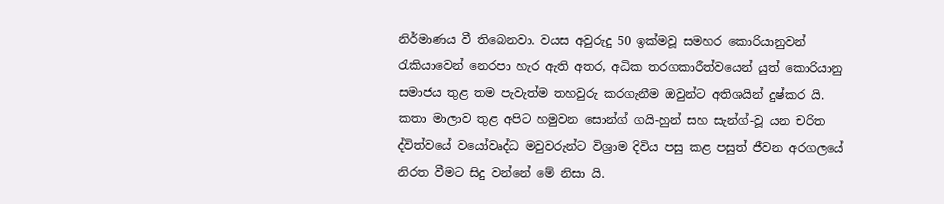නිර්මාණය වී තිබෙනවා. වයස අවුරුදු 50 ඉක්මවූ සමහර කොරියානුවන් රැකියාවෙන් නෙරපා හැර ඇති අතර, අධික තරගකාරීත්වයෙන් යුත් කොරියානු සමාජය තුළ තම පැවැත්ම තහවුරු කරගැනීම ඔවුන්ට අතිශයින් දුෂ්කර යි. කතා මාලාව තුළ අපිට හමුවන සොන්ග් ගයි-හුන් සහ සැන්ග්-වූ යන චරිත ද්විත්වයේ වයෝවෘද්ධ මවුවරුන්ට විශ්‍රාම දිවිය පසු කළ පසුත් ජීවන අරගලයේ නිරත වීමට සිදු වන්නේ මේ නිසා යි.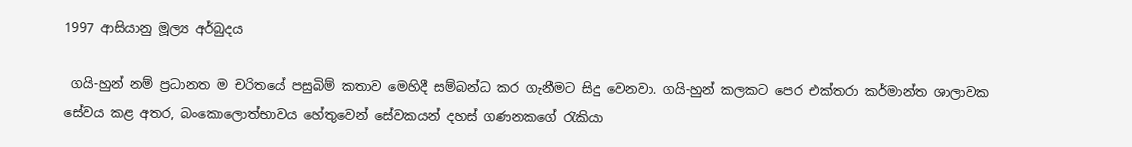1997 ආසියානු මූල්‍ය අර්බුදය

 ගයි-හුන් නම් ප්‍රධානත ම චරිතයේ පසුබිම් කතාව මෙහිදී සම්බන්ධ කර ගැනීමට සිදු වෙනවා. ගයි-හුන් කලකට පෙර එක්තරා කර්මාන්ත ශාලාවක සේවය කළ අතර, බංකොලොත්භාවය හේතුවෙන් සේවකයන් දහස් ගණනකගේ රැකියා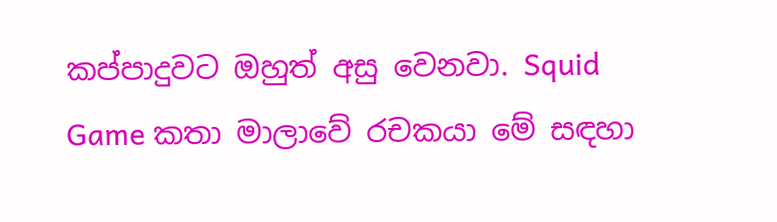කප්පාදුවට ඔහුත් අසු වෙනවා. Squid Game කතා මාලාවේ රචකයා මේ සඳහා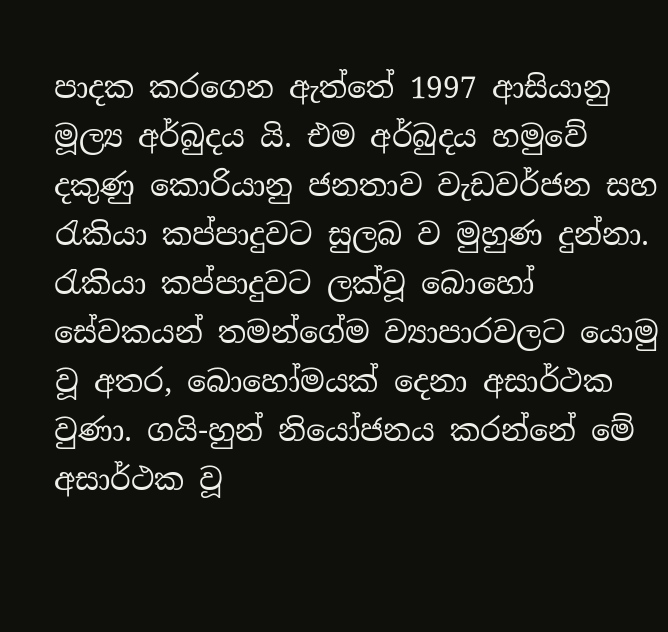පාදක කරගෙන ඇත්තේ 1997 ආසියානු මූල්‍ය අර්බුදය යි. එම අර්බුදය හමුවේ දකුණු කොරියානු ජනතාව වැඩවර්ජන සහ රැකියා කප්පාදුවට සුලබ ව මුහුණ දුන්නා. රැකියා කප්පාදුවට ලක්වූ බොහෝ සේවකයන් තමන්ගේම ව්‍යාපාරවලට යොමු වූ අතර, බොහෝමයක් දෙනා අසාර්ථක වුණා. ගයි-හුන් නියෝජනය කරන්නේ මේ අසාර්ථක වූ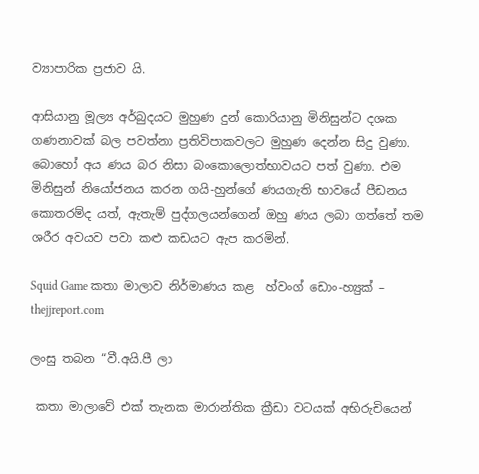ව්‍යාපාරික ප්‍රජාව යි.

ආසියානු මූල්‍ය අර්බුදයට මුහුණ දුන් කොරියානු මිනිසුන්ට දශක ගණනාවක් බල පවත්නා ප්‍රතිවිපාකවලට මුහුණ දෙන්න සිදු වුණා. බොහෝ අය ණය බර නිසා බංකොලොත්භාවයට පත් වුණා. එම මිනිසුන් නියෝජනය කරන ගයි-හුන්ගේ ණයගැති භාවයේ පීඩනය කොතරම්ද යත්, ඇතැම් පුද්ගලයන්ගෙන් ඔහු ණය ලබා ගත්තේ තම ශරීර අවයව පවා කළු කඩයට ඇප කරමින්.

Squid Game කතා මාලාව නිර්මාණය කළ  හ්වංග් ඩොං-හ්‍යුක් – thejjreport.com

ලංසු තබන “වී.අයි.පී ලා

 කතා මාලාවේ එක් තැනක මාරාන්තික ක්‍රීඩා වටයක් අභිරුචියෙන්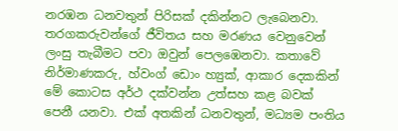නරඹන ධනවතුන් පිරිසක් දකින්නට ලැබෙනවා. තරගකරුවන්ගේ ජීවිතය සහ මරණය වෙනුවෙන් ලංසු තැබීමට පවා ඔවුන් පෙලඹෙනවා. කතාවේ නිර්මාණකරු, හ්වංග් ඩොං හ්‍යුක්, ආකාර දෙකකින් මේ කොටස අර්ථ දක්වන්න උත්සහ කළ බවක් පෙනී යනවා. එක් අතකින් ධනවතුන්, මධ්‍යම පංතිය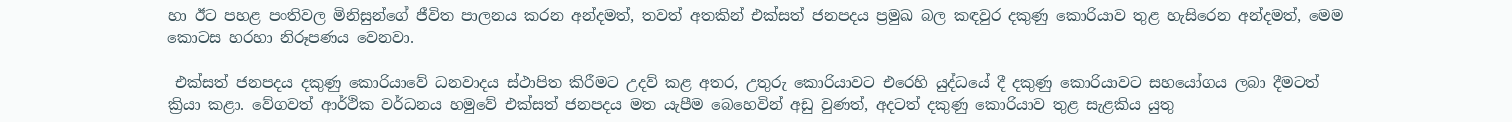හා ඊට පහළ පංතිවල මිනිසුන්ගේ ජීවිත පාලනය කරන අන්දමත්, තවත් අතකින් එක්සත් ජනපදය ප්‍රමුඛ බල කඳවුර දකුණු කොරියාව තුළ හැසිරෙන අන්දමත්, මෙම කොටස හරහා නිරූපණය වෙනවා.

 එක්සත් ජනපදය දකුණු කොරියාවේ ධනවාදය ස්ථාපිත කිරීමට උදව් කළ අතර, උතුරු කොරියාවට එරෙහි යුද්ධයේ දී දකුණු කොරියාවට සහයෝගය ලබා දීමටත් ක්‍රියා කළා. වේගවත් ආර්ථික වර්ධනය හමුවේ එක්සත් ජනපදය මත යැපීම බෙහෙවින් අඩු වුණත්, අදටත් දකුණු කොරියාව තුළ සැළකිය යුතු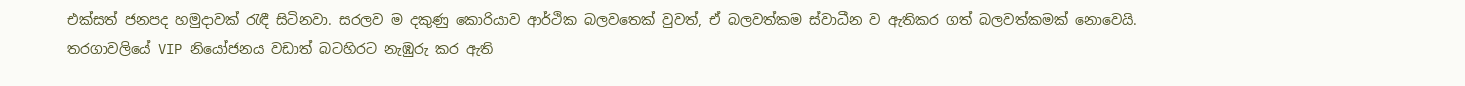එක්සත් ජනපද හමුදාවක් රැඳී සිටිනවා. සරලව ම දකුණු කොරියාව ආර්ථික බලවතෙක් වුවත්, ඒ බලවත්කම ස්වාධීන ව ඇතිකර ගත් බලවත්කමක් නොවෙයි. තරගාවලියේ VIP නියෝජනය වඩාත් බටහිරට නැඹුරු කර ඇති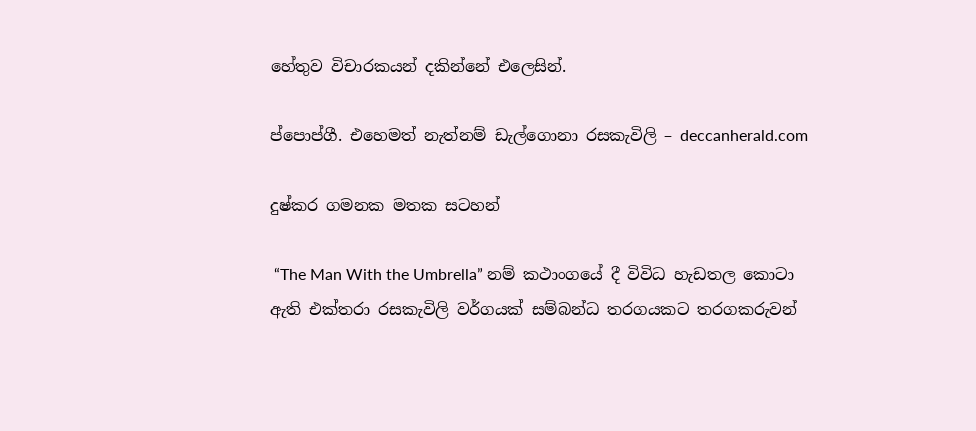හේතුව විචාරකයන් දකින්නේ එලෙසින්.

ප්පොප්ගී. එහෙමත් නැත්නම් ඩැල්ගොනා රසකැවිලි – deccanherald.com

දුෂ්කර ගමනක මතක සටහන්

 “The Man With the Umbrella” නම් කථාංගයේ දී විවිධ හැඩතල කොටා ඇති එක්තරා රසකැවිලි වර්ගයක් සම්බන්ධ තරගයකට තරගකරුවන්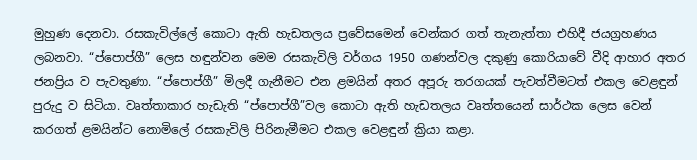මුහුණ දෙනවා. රසකැවිල්ලේ කොටා ඇති හැඩතලය ප්‍රවේසමෙන් වෙන්කර ගත් තැනැත්තා එහිදී ජයග්‍රහණය ලබනවා. “ප්පොප්ගී” ලෙස හඳුන්වන මෙම රසකැවිලි වර්ගය 1950 ගණන්වල දකුණු කොරියාවේ වීදි ආහාර අතර ජනප්‍රිය ව පැවතුණා. “ප්පොප්ගී” මිලදී ගැනීමට එන ළමයින් අතර අපූරු තරගයක් පැවත්වීමටත් එකල වෙළඳුන් පුරුදු ව සිටියා. වෘත්තාකාර හැඩැති “ප්පොප්ගී”වල කොටා ඇති හැඩතලය වෘත්තයෙන් සාර්ථක ලෙස වෙන් කරගත් ළමයින්ට නොමිලේ රසකැවිලි පිරිනැමීමට එකල වෙළඳුන් ක්‍රියා කළා.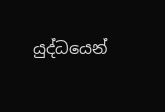යුද්ධයෙන්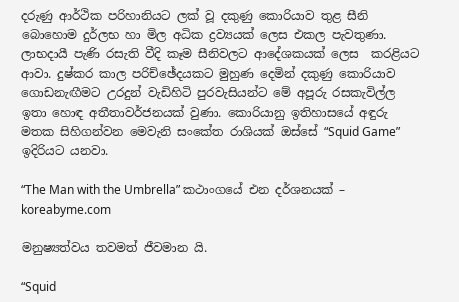දරුණු ආර්ථික පරිහානියට ලක් වූ දකුණු කොරියාව තුළ සීනි බොහොම දුර්ලභ හා මිල අධික ද්‍රව්‍යයක් ලෙස එකල පැවතුණා. ලාභදායී පැණි රසැති වීදි කෑම සීනිවලට ආදේශකයක් ලෙස  කරළියට ආවා. දුෂ්කර කාල පරිච්ඡේදයකට මුහුණ දෙමින් දකුණු කොරියාව ගොඩනැඟීමට උරදුන් වැඩිහිටි පුරවැසියන්ට මේ අපූරු රසකැවිල්ල ඉතා හොඳ අතීතාවර්ජනයක් වුණා. කොරියානු ඉතිහාසයේ අඳුරු මතක සිහිගන්වන මෙවැනි සංකේත රාශියක් ඔස්සේ “Squid Game” ඉදිරියට යනවා.

“The Man with the Umbrella” කථාංගයේ එන දර්ශනයක් – koreabyme.com

මනුෂ්‍යත්වය තවමත් ජීවමාන යි.

“Squid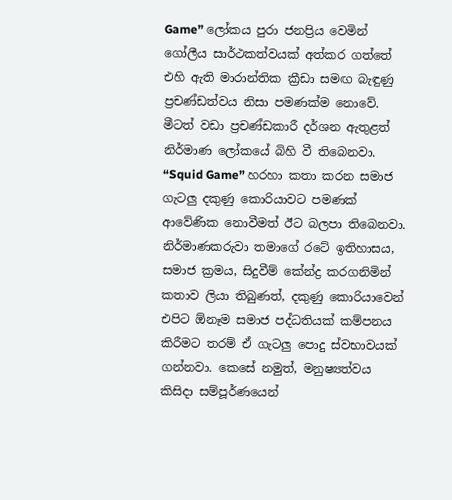Game” ලෝකය පුරා ජනප්‍රිය වෙමින් ගෝලීය සාර්ථකත්වයක් අත්කර ගත්තේ එහි ඇති මාරාන්තික ක්‍රීඩා සමඟ බැඳුණු ප්‍රචණ්ඩත්වය නිසා පමණක්ම නොවේ. මීටත් වඩා ප්‍රචණ්ඩකාරී දර්ශන ඇතුළත් නිර්මාණ ලෝකයේ බිහි වී තිබෙනවා. “Squid Game” හරහා කතා කරන සමාජ ගැටලු දකුණු කොරියාවට පමණක් ආවේණික නොවීමත් ඊට බලපා තිබෙනවා. නිර්මාණකරුවා තමාගේ රටේ ඉතිහාසය, සමාජ ක්‍රමය, සිදුවීම් කේන්ද්‍ර කරගනිමින් කතාව ලියා තිබුණත්, දකුණු කොරියාවෙන් එපිට ඕනෑම සමාජ පද්ධතියක් කම්පනය කිරීමට තරම් ඒ ගැටලු පොදු ස්වභාවයක් ගන්නවා. කෙසේ නමුත්, මනුෂ්‍යත්වය කිසිදා සම්පූර්ණයෙන්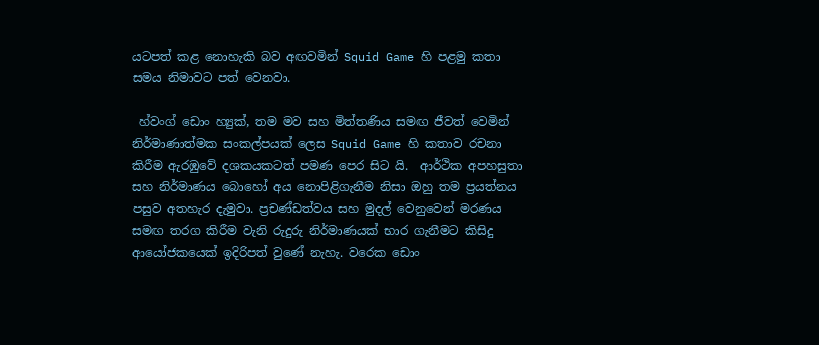යටපත් කළ නොහැකි බව අඟවමින් Squid Game හි පළමු කතා සමය නිමාවට පත් වෙනවා.

 හ්වංග් ඩොං හ්‍යුක්, තම මව සහ මිත්තණිය සමඟ ජීවත් වෙමින් නිර්මාණාත්මක සංකල්පයක් ලෙස Squid Game හි කතාව රචනා කිරීම ඇරඹුවේ දශකයකටත් පමණ පෙර සිට යි.  ආර්ථික අපහසුතා සහ නිර්මාණය බොහෝ අය නොපිළිගැනීම නිසා ඔහු තම ප්‍රයත්නය පසුව අතහැර දැමුවා. ප්‍රචණ්ඩත්වය සහ මුදල් වෙනුවෙන් මරණය සමඟ තරග කිරීම වැනි රුදුරු නිර්මාණයක් භාර ගැනීමට කිසිදු ආයෝජකයෙක් ඉදිරිපත් වුණේ නැහැ. වරෙක ඩොං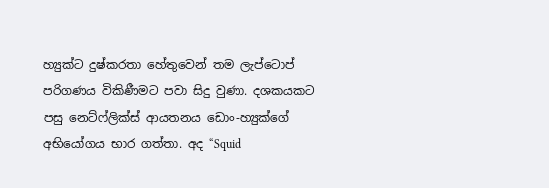හ්‍යුක්ට දුෂ්කරතා හේතුවෙන් තම ලැප්ටොප් පරිගණය විකිණීමට පවා සිදු වුණා. දශකයකට පසු නෙට්ෆ්ලික්ස් ආයතනය ඩොං-හ්‍යුක්ගේ අභියෝගය භාර ගත්තා. අද “Squid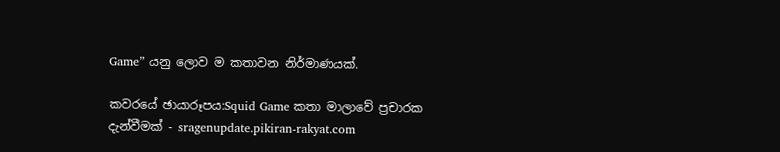Game” යනු ලොව ම කතාවන නිර්මාණයක්.

කවරයේ ඡායාරූපය:Squid Game කතා මාලාවේ ප්‍රචාරක දැන්වීමක් - sragenupdate.pikiran-rakyat.com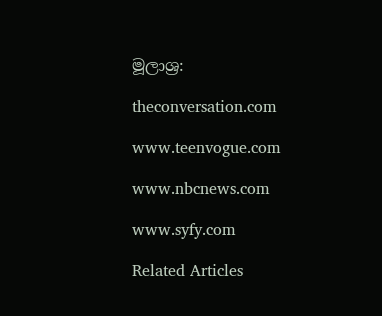මූලාශ්‍ර:

theconversation.com

www.teenvogue.com

www.nbcnews.com

www.syfy.com

Related Articles